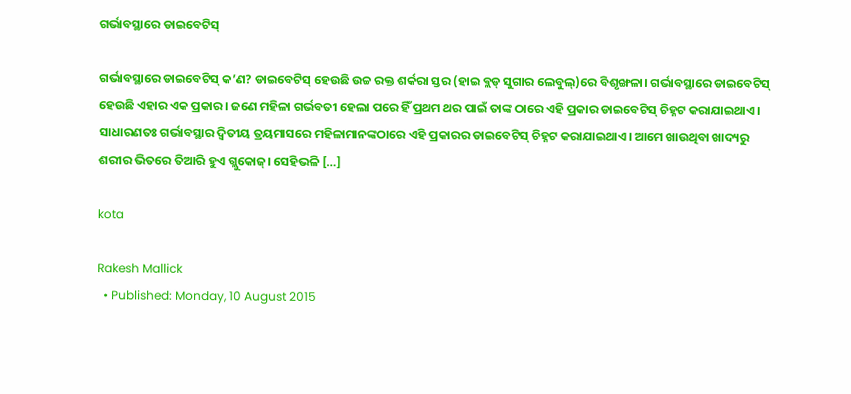ଗର୍ଭାବସ୍ଥାରେ ଡାଇବେଟିସ୍

ଗର୍ଭାବସ୍ଥାରେ ଡାଇବେଟିସ୍ କ’ଣ? ଡାଇବେଟିସ୍ ହେଉଛି ଉଚ୍ଚ ରକ୍ତ ଶର୍କରା ସ୍ତର (ହାଇ ବ୍ଲଡ୍ ସୁଗାର ଲେବୁଲ୍)ରେ ବିଶୃଙ୍ଖଳା। ଗର୍ଭାବସ୍ଥାରେ ଡାଇବେଟିସ୍ ହେଉଛି ଏହାର ଏକ ପ୍ରକାର। ଜଣେ ମହିଳା ଗର୍ଭବତୀ ହେଲା ପରେ ହିଁ ପ୍ରଥମ ଥର ପାଇଁ ତାଙ୍କ ଠାରେ ଏହି ପ୍ରକାର ଡାଇବେଟିସ୍ ଚିହ୍ନଟ କରାଯାଇଥାଏ। ସାଧାରଣତଃ ଗର୍ଭାବସ୍ଥାର ଦ୍ୱିତୀୟ ତ୍ରୟମାସରେ ମହିଳାମାନଙ୍କଠାରେ ଏହି ପ୍ରକାରର ଡାଇବେଟିସ୍ ଚିହ୍ନଟ କରାଯାଇଥାଏ। ଆମେ ଖାଉଥିବା ଖାଦ୍ୟରୁ ଶରୀର ଭିତରେ ତିଆରି ହୁଏ ଗ୍ଲୁକୋଜ୍। ସେହିଭଳି […]

kota

Rakesh Mallick
  • Published: Monday, 10 August 2015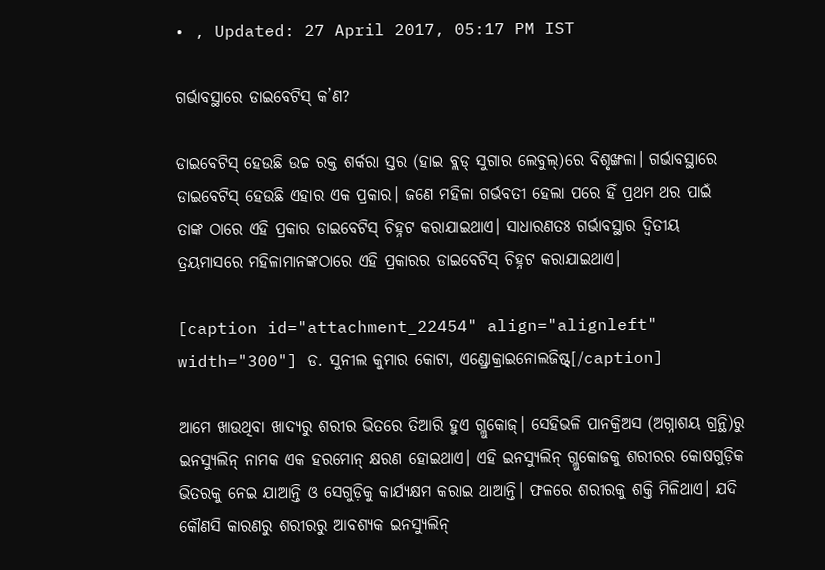• , Updated: 27 April 2017, 05:17 PM IST

ଗର୍ଭାବସ୍ଥାରେ ଡାଇବେଟିସ୍ କ’ଣ?

ଡାଇବେଟିସ୍ ହେଉଛି ଉଚ୍ଚ ରକ୍ତ ଶର୍କରା ସ୍ତର (ହାଇ ବ୍ଲଡ୍ ସୁଗାର ଲେବୁଲ୍)ରେ ବିଶୃଙ୍ଖଳା। ଗର୍ଭାବସ୍ଥାରେ ଡାଇବେଟିସ୍ ହେଉଛି ଏହାର ଏକ ପ୍ରକାର। ଜଣେ ମହିଳା ଗର୍ଭବତୀ ହେଲା ପରେ ହିଁ ପ୍ରଥମ ଥର ପାଇଁ ତାଙ୍କ ଠାରେ ଏହି ପ୍ରକାର ଡାଇବେଟିସ୍ ଚିହ୍ନଟ କରାଯାଇଥାଏ। ସାଧାରଣତଃ ଗର୍ଭାବସ୍ଥାର ଦ୍ୱିତୀୟ ତ୍ରୟମାସରେ ମହିଳାମାନଙ୍କଠାରେ ଏହି ପ୍ରକାରର ଡାଇବେଟିସ୍ ଚିହ୍ନଟ କରାଯାଇଥାଏ।

[caption id="attachment_22454" align="alignleft" width="300"] ଡ. ସୁନୀଲ କୁମାର କୋଟା, ଏଣ୍ଡ୍ରୋକ୍ରାଇନୋଲଜିଷ୍ଟ୍[/caption]

ଆମେ ଖାଉଥିବା ଖାଦ୍ୟରୁ ଶରୀର ଭିତରେ ତିଆରି ହୁଏ ଗ୍ଲୁକୋଜ୍। ସେହିଭଳି ପାନକ୍ରିଅସ (ଅଗ୍ନାଶୟ ଗ୍ରନ୍ଥି)ରୁ ଇନସ୍ୟୁଲିନ୍ ନାମକ ଏକ ହରମୋନ୍ କ୍ଷରଣ ହୋଇଥାଏ। ଏହି ଇନସ୍ୟୁଲିନ୍ ଗ୍ଲୁକୋଜକୁ ଶରୀରର କୋଷଗୁଡ଼ିକ ଭିତରକୁ ନେଇ ଯାଆନ୍ତି ଓ ସେଗୁଡ଼ିକୁ କାର୍ଯ୍ୟକ୍ଷମ କରାଇ ଥାଆନ୍ତି। ଫଳରେ ଶରୀରକୁ ଶକ୍ତି ମିଳିଥାଏ। ଯଦି କୌଣସି କାରଣରୁ ଶରୀରରୁ ଆବଶ୍ୟକ ଇନସ୍ୟୁଲିନ୍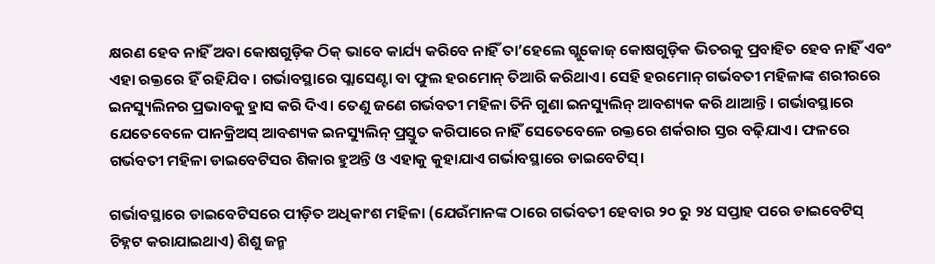କ୍ଷରଣ ହେବ ନାହିଁ ଅବା କୋଷଗୁଡ଼ିକ ଠିକ୍ ଭାବେ କାର୍ଯ୍ୟ କରିବେ ନାହିଁ ତା’ହେଲେ ଗ୍ଲୁକୋଜ୍ କୋଷଗୁଡ଼ିକ ଭିତରକୁ ପ୍ରବାହିତ ହେବ ନାହିଁ ଏବଂ ଏହା ରକ୍ତରେ ହିଁ ରହିଯିବ। ଗର୍ଭାବସ୍ଥାରେ ପ୍ଲାସେଣ୍ଟା ବା ଫୁଲ ହରମୋନ୍ ତିଆରି କରିଥାଏ। ସେହି ହରମୋନ୍ ଗର୍ଭବତୀ ମହିଳାଙ୍କ ଶରୀରରେ ଇନସ୍ୟୁଲିନର ପ୍ରଭାବକୁ ହ୍ରାସ କରି ଦିଏ। ତେଣୁ ଜଣେ ଗର୍ଭବତୀ ମହିଳା ତିନି ଗୁଣା ଇନସ୍ୟୁଲିନ୍ ଆବଶ୍ୟକ କରି ଥାଆନ୍ତି। ଗର୍ଭାବସ୍ଥାରେ ଯେତେବେଳେ ପାନକ୍ରିଅସ୍ ଆବଶ୍ୟକ ଇନସ୍ୟୁଲିନ୍ ପ୍ରସ୍ତୁତ କରିପାରେ ନାହିଁ ସେତେବେଳେ ରକ୍ତରେ ଶର୍କରାର ସ୍ତର ବଢ଼ିଯାଏ। ଫଳରେ ଗର୍ଭବତୀ ମହିଳା ଡାଇବେଟିସର ଶିକାର ହୁଅନ୍ତି ଓ ଏହାକୁ କୁହାଯାଏ ଗର୍ଭାବସ୍ଥାରେ ଡାଇବେଟିସ୍।

ଗର୍ଭାବସ୍ଥାରେ ଡାଇବେଟିସରେ ପୀଡ଼ିତ ଅଧିକାଂଶ ମହିଳା (ଯେଉଁମାନଙ୍କ ଠାରେ ଗର୍ଭବତୀ ହେବାର ୨୦ ରୁ ୨୪ ସପ୍ତାହ ପରେ ଡାଇବେଟିସ୍ ଚିହ୍ନଟ କରାଯାଇଥାଏ) ଶିଶୁ ଜନ୍ମ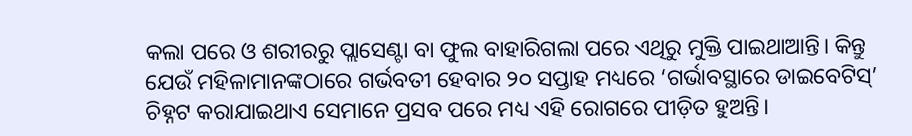କଲା ପରେ ଓ ଶରୀରରୁ ପ୍ଲାସେଣ୍ଟା ବା ଫୁଲ ବାହାରିଗଲା ପରେ ଏଥିରୁ ମୁକ୍ତି ପାଇଥାଆନ୍ତି। କିନ୍ତୁ ଯେଉଁ ମହିଳାମାନଙ୍କଠାରେ ଗର୍ଭବତୀ ହେବାର ୨୦ ସପ୍ତାହ ମଧ୍ୟରେ ‘ଗର୍ଭାବସ୍ଥାରେ ଡାଇବେଟିସ୍’ ଚିହ୍ନଟ କରାଯାଇଥାଏ ସେମାନେ ପ୍ରସବ ପରେ ମଧ୍ୟ ଏହି ରୋଗରେ ପୀଡ଼ିତ ହୁଅନ୍ତି।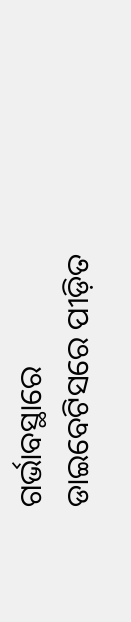ଗର୍ଭାବସ୍ଥାରେ ଡାଇବେଟିସରେ ପୀଡ଼ିତ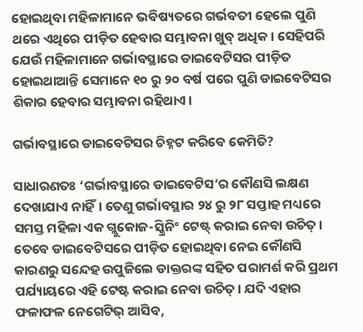ହୋଇଥିବା ମହିଳାମାନେ ଭବିଷ୍ୟତରେ ଗର୍ଭବତୀ ହେଲେ ପୁଣି ଥରେ ଏଥିରେ ପୀଡ଼ିତ ହେବାର ସମ୍ଭାବନା ଖୁବ୍ ଅଧିକ। ସେହିପରି ଯେଉଁ ମହିଳାମାନେ ଗର୍ଭାବସ୍ଥାରେ ଡାଇବେଟିସର ପୀଡ଼ିତ ହୋଇଥାଆନ୍ତି ସେମାନେ ୧୦ ରୁ ୨୦ ବର୍ଷ ପରେ ପୁଣି ଡାଇବେଟିସର ଶିକାର ହେବାର ସମ୍ଭାବନା ରହିଥାଏ।

ଗର୍ଭାବସ୍ଥାରେ ଡାଇବେଟିସର ଚିହ୍ନଟ କରିବେ କେମିତି?

ସାଧାରଣତଃ ‘ଗର୍ଭାବସ୍ଥାରେ ଡାଇବେଟିସ’ର କୌଣସି ଲକ୍ଷଣ ଦେଖାଯାଏ ନାହିଁ। ତେଣୁ ଗର୍ଭାବସ୍ଥାର ୨୪ ରୁ ୨୮ ସପ୍ତାହ ମଧ୍ୟରେ ସମସ୍ତ ମହିଳା ଏକ ଗ୍ଲୁକୋଜ-ସ୍କ୍ରିନିଂ ଟେଷ୍ଟ୍ କରାଇ ନେବା ଉଚିତ୍। ତେବେ ଡାଇବେଟିସରେ ପୀଡ଼ିତ ହୋଇଥିବା ନେଇ କୌଣସି କାରଣରୁ ସନ୍ଦେହ ଉପୁଜିଲେ ଡାକ୍ତରଙ୍କ ସହିତ ପରାମର୍ଶ କରି ପ୍ରଥମ ପର୍ଯ୍ୟାୟରେ ଏହି ଟେଷ୍ଟ କରାଇ ନେବା ଉଚିତ୍। ଯଦି ଏହାର ଫଳାଫଳ ନେଗେଟିଭ୍ ଆସିବ,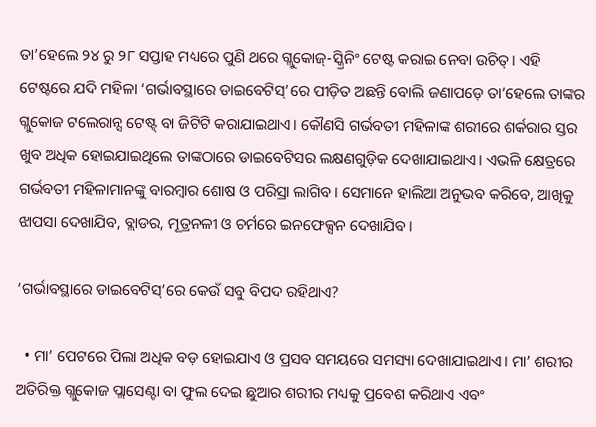ତା’ହେଲେ ୨୪ ରୁ ୨୮ ସପ୍ତାହ ମଧ୍ୟରେ ପୁଣି ଥରେ ଗ୍ଲୁକୋଜ୍-ସ୍କ୍ରିନିଂ ଟେଷ୍ଟ କରାଇ ନେବା ଉଚିତ୍। ଏହି ଟେଷ୍ଟରେ ଯଦି ମହିଳା ‘ଗର୍ଭାବସ୍ଥାରେ ଡାଇବେଟିସ୍’ରେ ପୀଡ଼ିତ ଅଛନ୍ତି ବୋଲି ଜଣାପଡ଼େ ତା’ହେଲେ ତାଙ୍କର ଗ୍ଲୁକୋଜ ଟଲେରାନ୍ସ ଟେଷ୍ଟ୍ ବା ଜିଟିଟି କରାଯାଇଥାଏ। କୌଣସି ଗର୍ଭବତୀ ମହିଳାଙ୍କ ଶରୀରେ ଶର୍କରାର ସ୍ତର ଖୁବ ଅଧିକ ହୋଇଯାଇଥିଲେ ତାଙ୍କଠାରେ ଡାଇବେଟିସର ଲକ୍ଷଣଗୁଡ଼ିକ ଦେଖାଯାଇଥାଏ। ଏଭଳି କ୍ଷେତ୍ରରେ ଗର୍ଭବତୀ ମହିଳାମାନଙ୍କୁ ବାରମ୍ବାର ଶୋଷ ଓ ପରିସ୍ରା ଲାଗିବ। ସେମାନେ ହାଲିଆ ଅନୁଭବ କରିବେ, ଆଖିକୁ ଝାପସା ଦେଖାଯିବ, ବ୍ଲାଡର, ମୂତ୍ରନଳୀ ଓ ଚର୍ମରେ ଇନଫେକ୍ସନ ଦେଖାଯିବ।

‘ଗର୍ଭାବସ୍ଥାରେ ଡାଇବେଟିସ୍’ରେ କେଉଁ ସବୁ ବିପଦ ରହିଥାଏ?

  • ମା’ ପେଟରେ ପିଲା ଅଧିକ ବଡ଼ ହୋଇଯାଏ ଓ ପ୍ରସବ ସମୟରେ ସମସ୍ୟା ଦେଖାଯାଇଥାଏ। ମା’ ଶରୀର ଅତିରିକ୍ତ ଗ୍ଲୁକୋଜ ପ୍ଲାସେଣ୍ଟା ବା ଫୁଲ ଦେଇ ଛୁଆର ଶରୀର ମଧ୍ୟକୁ ପ୍ରବେଶ କରିଥାଏ ଏବଂ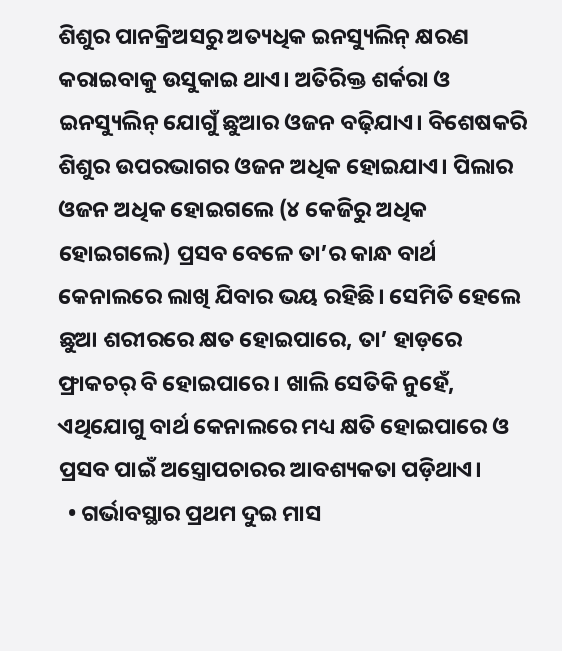ଶିଶୁର ପାନକ୍ରିଅସରୁ ଅତ୍ୟଧିକ ଇନସ୍ୟୁଲିନ୍ କ୍ଷରଣ କରାଇବାକୁ ଉସୁକାଇ ଥାଏ। ଅତିରିକ୍ତ ଶର୍କରା ଓ ଇନସ୍ୟୁଲିନ୍ ଯୋଗୁଁ ଛୁଆର ଓଜନ ବଢ଼ିଯାଏ। ବିଶେଷକରି ଶିଶୁର ଉପରଭାଗର ଓଜନ ଅଧିକ ହୋଇଯାଏ। ପିଲାର ଓଜନ ଅଧିକ ହୋଇଗଲେ (୪ କେଜିରୁ ଅଧିକ ହୋଇଗଲେ) ପ୍ରସବ ବେଳେ ତା’ର କାନ୍ଧ ବାର୍ଥ କେନାଲରେ ଲାଖି ଯିବାର ଭୟ ରହିଛି। ସେମିତି ହେଲେ ଛୁଆ ଶରୀରରେ କ୍ଷତ ହୋଇପାରେ, ତା’ ହାଡ଼ରେ ଫ୍ରାକଚର୍ ବି ହୋଇପାରେ। ଖାଲି ସେତିକି ନୁହେଁ, ଏଥିଯୋଗୁ ବାର୍ଥ କେନାଲରେ ମଧ୍ୟ କ୍ଷତି ହୋଇପାରେ ଓ ପ୍ରସବ ପାଇଁ ଅସ୍ତ୍ରୋପଚାରର ଆବଶ୍ୟକତା ପଡ଼ିଥାଏ।
  • ଗର୍ଭାବସ୍ଥାର ପ୍ରଥମ ଦୁଇ ମାସ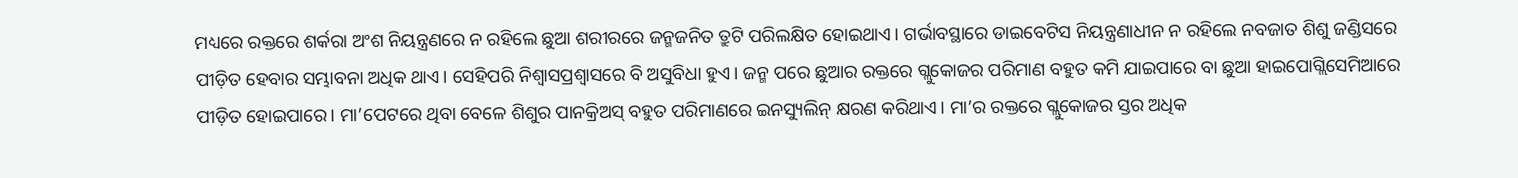ମଧ୍ୟରେ ରକ୍ତରେ ଶର୍କରା ଅଂଶ ନିୟନ୍ତ୍ରଣରେ ନ ରହିଲେ ଛୁଆ ଶରୀରରେ ଜନ୍ମଜନିତ ତ୍ରୁଟି ପରିଲକ୍ଷିତ ହୋଇଥାଏ। ଗର୍ଭାବସ୍ଥାରେ ଡାଇବେଟିସ ନିୟନ୍ତ୍ରଣାଧୀନ ନ ରହିଲେ ନବଜାତ ଶିଶୁ ଜଣ୍ଡିସରେ ପୀଡ଼ିତ ହେବାର ସମ୍ଭାବନା ଅଧିକ ଥାଏ। ସେହିପରି ନିଶ୍ୱାସପ୍ରଶ୍ୱାସରେ ବି ଅସୁବିଧା ହୁଏ। ଜନ୍ମ ପରେ ଛୁଆର ରକ୍ତରେ ଗ୍ଲୁକୋଜର ପରିମାଣ ବହୁତ କମି ଯାଇପାରେ ବା ଛୁଆ ହାଇପୋଗ୍ଲିସେମିଆରେ ପୀଡ଼ିତ ହୋଇପାରେ। ମା’ପେଟରେ ଥିବା ବେଳେ ଶିଶୁର ପାନକ୍ରିଅସ୍ ବହୁତ ପରିମାଣରେ ଇନସ୍ୟୁଲିନ୍ କ୍ଷରଣ କରିଥାଏ। ମା’ର ରକ୍ତରେ ଗ୍ଲୁକୋଜର ସ୍ତର ଅଧିକ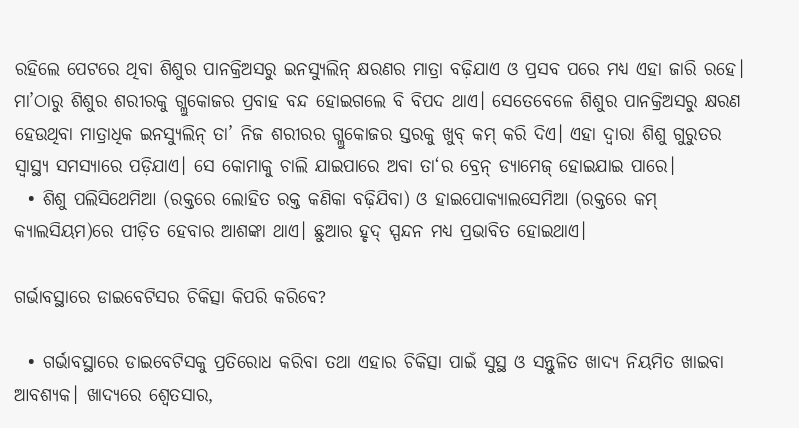ରହିଲେ ପେଟରେ ଥିବା ଶିଶୁର ପାନକ୍ରିଅସରୁ ଇନସ୍ୟୁଲିନ୍ କ୍ଷରଣର ମାତ୍ରା ବଢ଼ିଯାଏ ଓ ପ୍ରସବ ପରେ ମଧ୍ୟ ଏହା ଜାରି ରହେ। ମା’ଠାରୁ ଶିଶୁର ଶରୀରକୁ ଗ୍ଲୁକୋଜର ପ୍ରବାହ ବନ୍ଦ ହୋଇଗଲେ ବି ବିପଦ ଥାଏ। ସେତେବେଳେ ଶିଶୁର ପାନକ୍ରିଅସରୁ କ୍ଷରଣ ହେଉଥିବା ମାତ୍ରାଧିକ ଇନସ୍ୟୁଲିନ୍ ତା’ ନିଜ ଶରୀରର ଗ୍ଲୁକୋଜର ସ୍ତରକୁ ଖୁବ୍ କମ୍ କରି ଦିଏ। ଏହା ଦ୍ୱାରା ଶିଶୁ ଗୁରୁତର ସ୍ୱାସ୍ଥ୍ୟ ସମସ୍ୟାରେ ପଡ଼ିଯାଏ। ସେ କୋମାକୁ ଚାଲି ଯାଇପାରେ ଅବା ତା‘ର ବ୍ରେନ୍ ଡ୍ୟାମେଜ୍ ହୋଇଯାଇ ପାରେ।
  • ଶିଶୁ ପଲିସିଥେମିଆ (ରକ୍ତରେ ଲୋହିତ ରକ୍ତ କଣିକା ବଢ଼ିଯିବା) ଓ ହାଇପୋକ୍ୟାଲସେମିଆ (ରକ୍ତରେ କମ୍ କ୍ୟାଲସିୟମ)ରେ ପୀଡ଼ିତ ହେବାର ଆଶଙ୍କା ଥାଏ। ଛୁଆର ହୃଦ୍ ସ୍ପନ୍ଦନ ମଧ୍ୟ ପ୍ରଭାବିତ ହୋଇଥାଏ।

ଗର୍ଭାବସ୍ଥାରେ ଡାଇବେଟିସର ଚିକିତ୍ସା କିପରି କରିବେ?

  • ଗର୍ଭାବସ୍ଥାରେ ଡାଇବେଟିସକୁ ପ୍ରତିରୋଧ କରିବା ତଥା ଏହାର ଚିକିତ୍ସା ପାଇଁ ସୁସ୍ଥ ଓ ସନ୍ତୁଳିତ ଖାଦ୍ୟ ନିୟମିତ ଖାଇବା ଆବଶ୍ୟକ। ଖାଦ୍ୟରେ ଶ୍ୱେତସାର,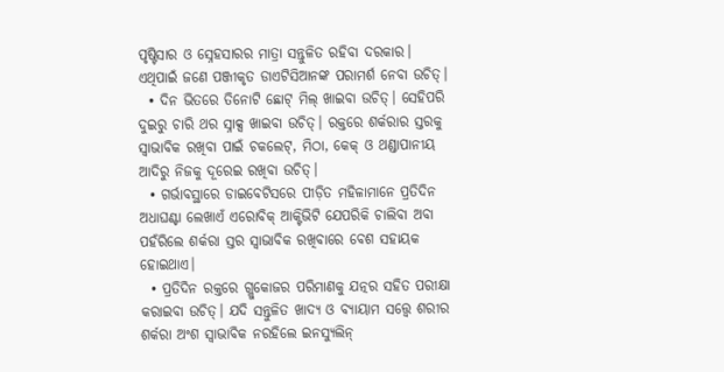ପୃଷ୍ଟିସାର ଓ ସ୍ନେହସାରର ମାତ୍ରା ସନ୍ତୁଳିତ ରହିବା ଦରକାର। ଏଥିପାଇଁ ଜଣେ ପଞ୍ଜୀକୃତ ଡାଏଟିସିଆନଙ୍କ ପରାମର୍ଶ ନେବା ଉଚିତ୍।
  • ଦିନ ଭିତରେ ତିନୋଟି ଛୋଟ୍ ମିଲ୍ ଖାଇବା ଉଚିତ୍। ସେହିପରି ଦୁଇରୁ ଚାରି ଥର ସ୍ନାକ୍ସ ଖାଇବା ଉଚିତ୍। ରକ୍ତରେ ଶର୍କରାର ସ୍ତରକୁ ସ୍ୱାଭାବିକ ରଖିବା ପାଇଁ ଚକଲେଟ୍, ମିଠା, କେକ୍ ଓ ଥଣ୍ଡାପାନୀୟ ଆଦିରୁ ନିଜକୁ ଦୂରେଇ ରଖିବା ଉଚିତ୍।
  • ଗର୍ଭାବସ୍ଥାରେ ଡାଇବେଟିସରେ ପୀଡ଼ିତ ମହିଳାମାନେ ପ୍ରତିଦିନ ଅଧାଘଣ୍ଟା ଲେଖାଏଁ ଏରୋବିକ୍ ଆକ୍ଟିଭିଟି ଯେପରିକି ଚାଲିବା ଅବା ପହଁରିଲେ ଶର୍କରା ସ୍ତର ସ୍ୱାଭାବିକ ରଖିବାରେ ବେଶ ସହାୟକ ହୋଇଥାଏ।
  • ପ୍ରତିଦିନ ରକ୍ତରେ ଗ୍ଲୁକୋଜର ପରିମାଣକୁ ଯତ୍ନର ସହିତ ପରୀକ୍ଷା କରାଇବା ଉଚିତ୍। ଯଦି ସନ୍ତୁଳିତ ଖାଦ୍ୟ ଓ ବ୍ୟାୟାମ ସତ୍ତ୍ୱେ ଶରୀର ଶର୍କରା ଅଂଶ ସ୍ୱାଭାବିକ ନରହିଲେ ଇନସ୍ୟୁଲିନ୍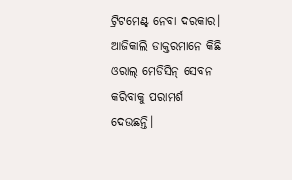ଟ୍ରିଟମେଣ୍ଟ୍ ନେବା ଦରକାର। ଆଜିକାଲି ଡାକ୍ତରମାନେ କିଛି ଓରାଲ୍ ମେଡିସିନ୍ ସେବନ କରିବାକୁ ପରାମର୍ଶ ଦେଉଛନ୍ତି।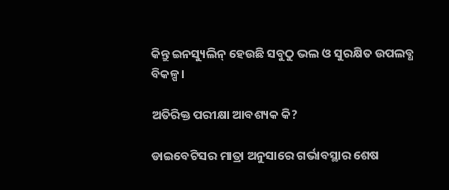କିନ୍ତୁ ଇନସ୍ୟୁଲିନ୍ ହେଉଛି ସବୁଠୁ ଭଲ ଓ ସୁରକ୍ଷିତ ଉପଲବ୍ଧ ବିକଳ୍ପ।

ଅତିରିକ୍ତ ପରୀକ୍ଷା ଆବଶ୍ୟକ କି?

ଡାଇବେଟିସର ମାତ୍ରା ଅନୁସାରେ ଗର୍ଭାବସ୍ଥାର ଶେଷ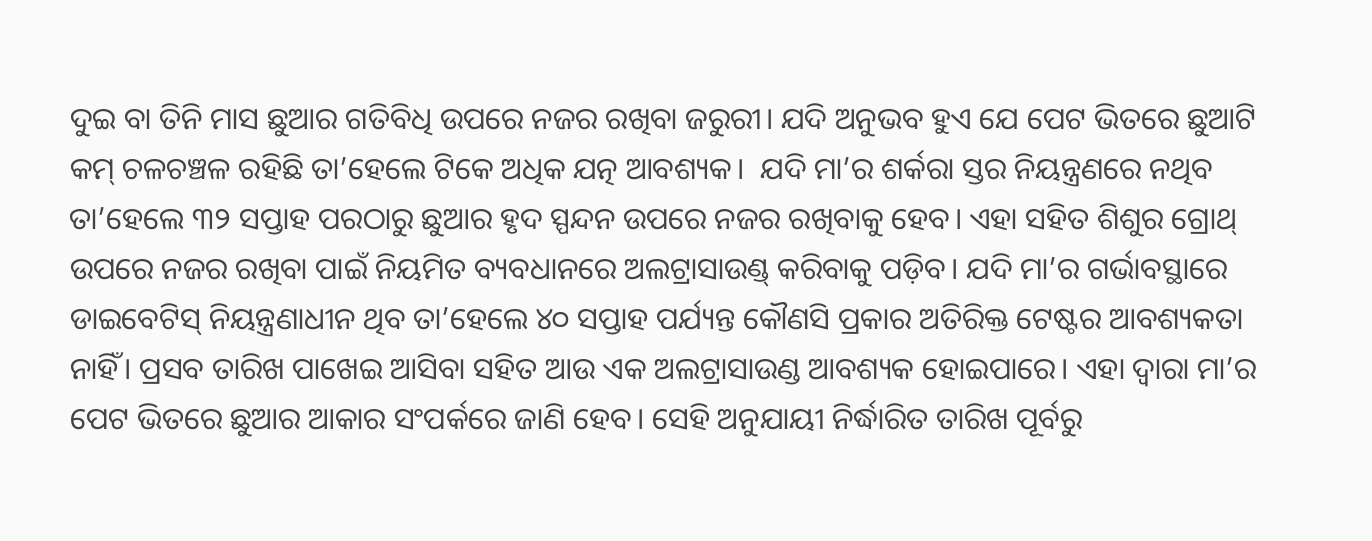ଦୁଇ ବା ତିନି ମାସ ଛୁଆର ଗତିବିଧି ଉପରେ ନଜର ରଖିବା ଜରୁରୀ। ଯଦି ଅନୁଭବ ହୁଏ ଯେ ପେଟ ଭିତରେ ଛୁଆଟି କମ୍ ଚଳଚଞ୍ଚଳ ରହିଛି ତା’ହେଲେ ଟିକେ ଅଧିକ ଯତ୍ନ ଆବଶ୍ୟକ।  ଯଦି ମା’ର ଶର୍କରା ସ୍ତର ନିୟନ୍ତ୍ରଣରେ ନଥିବ ତା’ହେଲେ ୩୨ ସପ୍ତାହ ପରଠାରୁ ଛୁଆର ହୃଦ ସ୍ପନ୍ଦନ ଉପରେ ନଜର ରଖିବାକୁ ହେବ। ଏହା ସହିତ ଶିଶୁର ଗ୍ରୋଥ୍ ଉପରେ ନଜର ରଖିବା ପାଇଁ ନିୟମିତ ବ୍ୟବଧାନରେ ଅଲଟ୍ରାସାଉଣ୍ଡ୍ କରିବାକୁ ପଡ଼ିବ। ଯଦି ମା’ର ଗର୍ଭାବସ୍ଥାରେ ଡାଇବେଟିସ୍ ନିୟନ୍ତ୍ରଣାଧୀନ ଥିବ ତା’ହେଲେ ୪୦ ସପ୍ତାହ ପର୍ଯ୍ୟନ୍ତ କୌଣସି ପ୍ରକାର ଅତିରିକ୍ତ ଟେଷ୍ଟର ଆବଶ୍ୟକତା ନାହିଁ। ପ୍ରସବ ତାରିଖ ପାଖେଇ ଆସିବା ସହିତ ଆଉ ଏକ ଅଲଟ୍ରାସାଉଣ୍ଡ ଆବଶ୍ୟକ ହୋଇପାରେ। ଏହା ଦ୍ୱାରା ମା’ର ପେଟ ଭିତରେ ଛୁଆର ଆକାର ସଂପର୍କରେ ଜାଣି ହେବ। ସେହି ଅନୁଯାୟୀ ନିର୍ଦ୍ଧାରିତ ତାରିଖ ପୂର୍ବରୁ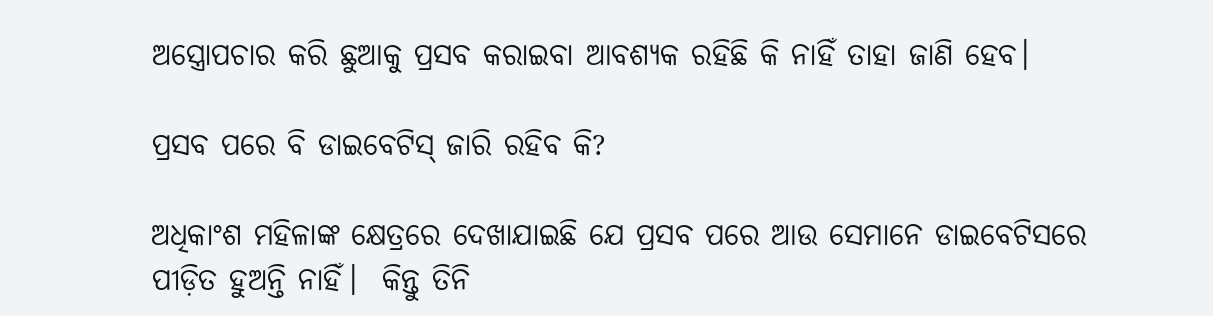ଅସ୍ତ୍ରୋପଚାର କରି ଛୁଆକୁ ପ୍ରସବ କରାଇବା ଆବଶ୍ୟକ ରହିଛି କି ନାହିଁ ତାହା ଜାଣି ହେବ।

ପ୍ରସବ ପରେ ବି ଡାଇବେଟିସ୍ ଜାରି ରହିବ କି?

ଅଧିକାଂଶ ମହିଳାଙ୍କ କ୍ଷେତ୍ରରେ ଦେଖାଯାଇଛି ଯେ ପ୍ରସବ ପରେ ଆଉ ସେମାନେ ଡାଇବେଟିସରେ ପୀଡ଼ିତ ହୁଅନ୍ତି ନାହିଁ।  କିନ୍ତୁ ତିନି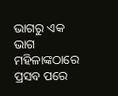ଭାଗରୁ ଏକ ଭାଗ ମହିଳାଙ୍କଠାରେ ପ୍ରସବ ପରେ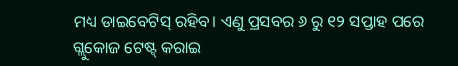ମଧ୍ୟ ଡାଇବେଟିସ୍ ରହିବ। ଏଣୁ ପ୍ରସବର ୬ ରୁ ୧୨ ସପ୍ତାହ ପରେ ଗ୍ଲୁକୋଜ ଟେଷ୍ଟ୍ କରାଇ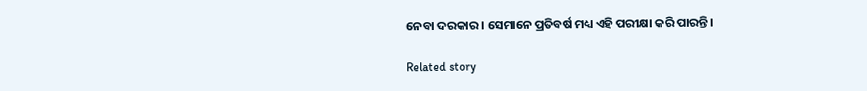ନେବା ଦରକାର। ସେମାନେ ପ୍ରତିବର୍ଷ ମଧ୍ୟ ଏହି ପରୀକ୍ଷା କରି ପାରନ୍ତି।

Related story